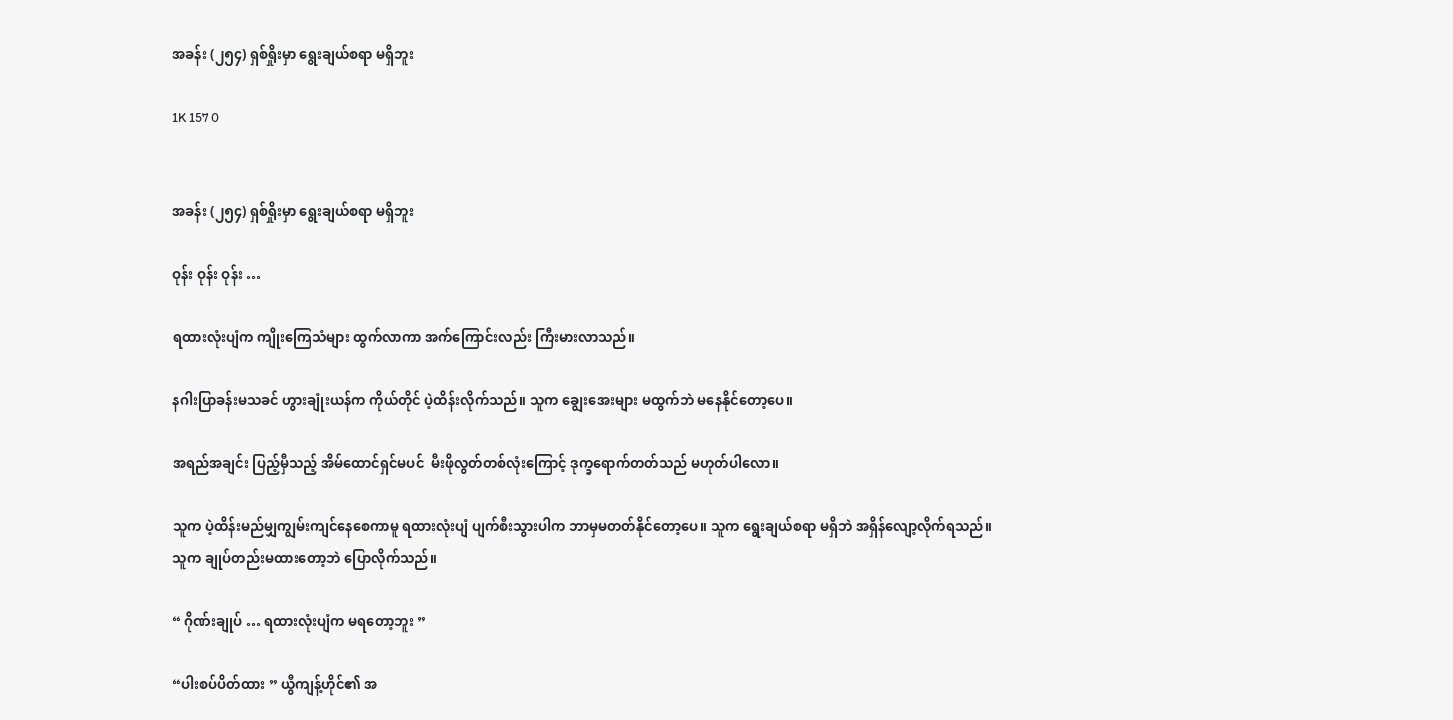အခန်း (၂၅၄) ရှစ်ရှိုးမှာ ရွေးချယ်စရာ မရှိဘူး

1K 157 0


အခန်း (၂၅၄) ရှစ်ရှိုးမှာ ရွေးချယ်စရာ မရှိဘူး

ဝုန်း ဝုန်း ဝုန်း …

ရထားလုံးပျံက ကျိုးကြေသံများ ထွက်လာကာ အက်ကြောင်းလည်း ကြီးမားလာသည်။

နဂါးပြာခန်းမသခင် ဟွားချုံးယန်က ကိုယ်တိုင် ပဲ့ထိန်းလိုက်သည်။ သူက ချွေးအေးများ မထွက်ဘဲ မနေနိုင်တော့ပေ။

အရည်အချင်း ပြည့်မှီသည့် အိမ်ထောင်ရှင်မပင်  မီးဖိုလွတ်တစ်လုံးကြောင့် ဒုက္ခရောက်တတ်သည် မဟုတ်ပါလော။

သူက ပဲ့ထိန်းမည်မျှကျွမ်းကျင်နေစေကာမူ ရထားလုံးပျံ ပျက်စီးသွားပါက ဘာမှမတတ်နိုင်တော့ပေ။ သူက ရွေးချယ်စရာ မရှိဘဲ အရှိန်လျော့လိုက်ရသည်။ သူက ချုပ်တည်းမထားတော့ဘဲ ပြောလိုက်သည်။

“ ဂိုဏ်းချုပ် … ရထားလုံးပျံက မရတော့ဘူး ”

“ပါးစပ်ပိတ်ထား ” ယွီကျန့်ဟိုင်၏ အ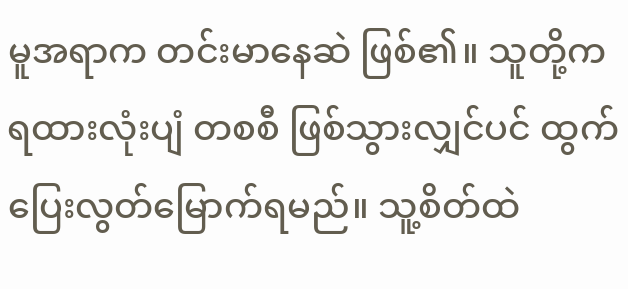မူအရာက တင်းမာနေဆဲ ဖြစ်၏။ သူတို့က ရထားလုံးပျံ တစစီ ဖြစ်သွားလျှင်ပင် ထွက်ပြေးလွတ်မြောက်ရမည်။ သူ့စိတ်ထဲ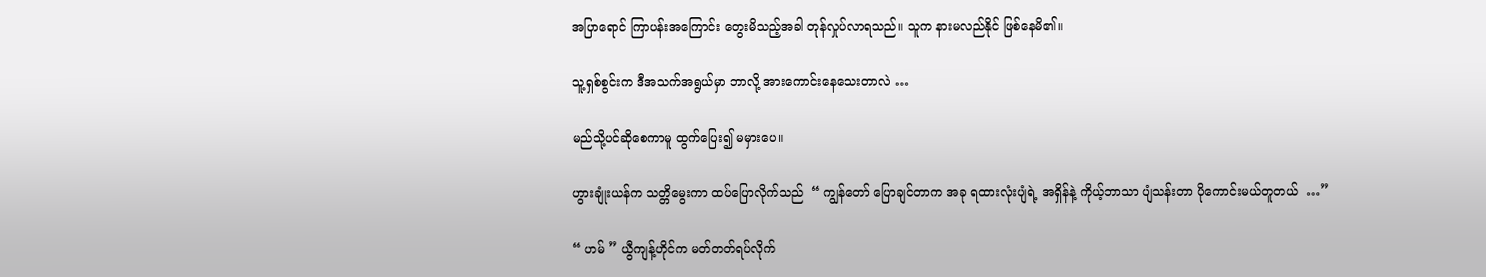အပြာရောင် ကြာပန်းအကြောင်း တွေးမိသည့်အခါ တုန်လှုပ်လာရသည်။ သူက နားမလည်နိုင် ဖြစ်နေမိ၏။

သူ့ရှစ်စွင်းက ဒီအသက်အရွယ်မှာ ဘာလို့ အားကောင်းနေသေးတာလဲ …

မည်သို့ပင်ဆိုစေကာမူ ထွက်ပြေး၍ မမှားပေ။

ဟွားချုံးယန်က သတ္တိမွေးကာ ထပ်ပြောလိုက်သည်  “ ကျွန်တော် ပြောချင်တာက အခု ရထားလုံးပျံရဲ့ အရှိန်နဲ့ ကိုယ့်ဘာသာ ပျံသန်းတာ ပိုကောင်းမယ်တူတယ်  …”

“ ဟမ် ” ယွီကျန့်ဟိုင်က မတ်တတ်ရပ်လိုက်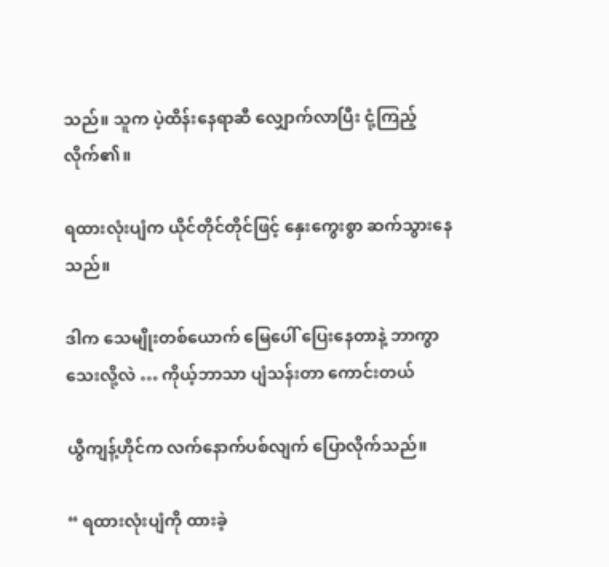သည်။ သူက ပဲ့ထိန်းနေရာဆီ လျှောက်လာပြီး ငုံ့ကြည့်လိုက်၏။

ရထားလုံးပျံက ယိုင်တိုင်တိုင်ဖြင့် နှေးကွေးစွာ ဆက်သွားနေသည်။

ဒါက သေမျိုးတစ်ယောက် မြေပေါ် ပြေးနေတာနဲ့ ဘာကွာသေးလို့လဲ … ကိုယ့်ဘာသာ ပျံသန်းတာ ကောင်းတယ်

ယွီကျန့်ဟိုင်က လက်နောက်ပစ်လျက် ပြောလိုက်သည်။

“ ရထားလုံးပျံကို ထားခဲ့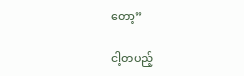တော့”

ငါ့တပည့်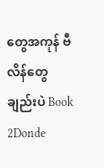တွေအကုန် ဗီလိန်တွေချည်းပဲ Book 2Donde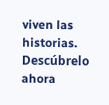viven las historias. Descúbrelo ahora